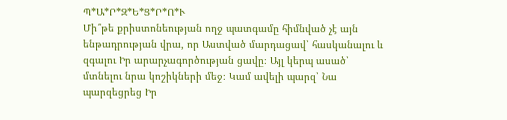Պ*Ա*Ր*Զ*Ե*Ց*Ր*Ո*Ւ
Մի՞թե քրիստոնեության ողջ պատգամը հիմնված չէ այն ենթադրության վրա, որ Աստված մարդացավ՝ հասկանալու և զգալու Իր արարչագործության ցավը։ Այլ կերպ ասած՝ մտնելու նրա կոշիկների մեջ։ Կամ ավելի պարզ՝ Նա պարզեցրեց Իր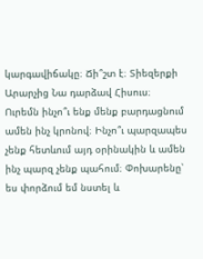կարգավիճակը։ Ճի՞շտ է։ Տիեզերքի Արարչից Նա դարձավ Հիսուս։
Ուրեմն ինչո՞ւ ենք մենք բարդացնում ամեն ինչ կրոնով։ Ինչո՞ւ պարզապես չենք հետևում այդ օրինակին և ամեն ինչ պարզ չենք պահում։ Փոխարենը՝ ես փորձում եմ նստել և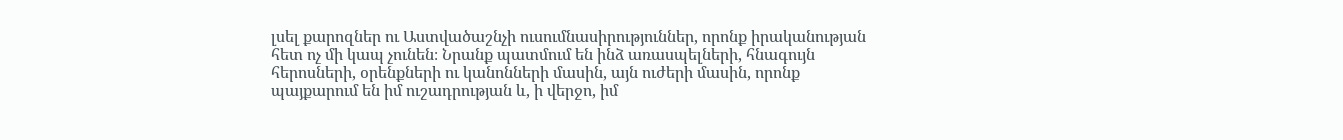լսել քարոզներ ու Աստվածաշնչի ուսումնասիրություններ, որոնք իրականության հետ ոչ մի կապ չունեն։ Նրանք պատմում են ինձ առասպելների, հնագույն հերոսների, օրենքների ու կանոնների մասին, այն ուժերի մասին, որոնք պայքարում են իմ ուշադրության և, ի վերջո, իմ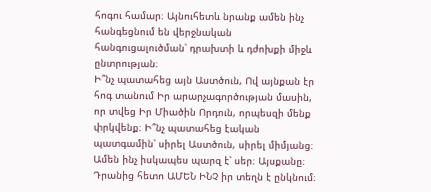հոգու համար։ Այնուհետև նրանք ամեն ինչ հանգեցնում են վերջնական հանգուցալուծման՝ դրախտի և դժոխքի միջև ընտրության։
Ի՞նչ պատահեց այն Աստծուն, Ով այնքան էր հոգ տանում Իր արարչագործության մասին, որ տվեց Իր Միածին Որդուն, որպեսզի մենք փրկվենք։ Ի՞նչ պատահեց էական պատգամին՝ սիրել Աստծուն, սիրել միմյանց։
Ամեն ինչ իսկապես պարզ է՝ սեր։ Այսքանը։ Դրանից հետո ԱՄԵՆ ԻՆՉ իր տեղն է ընկնում։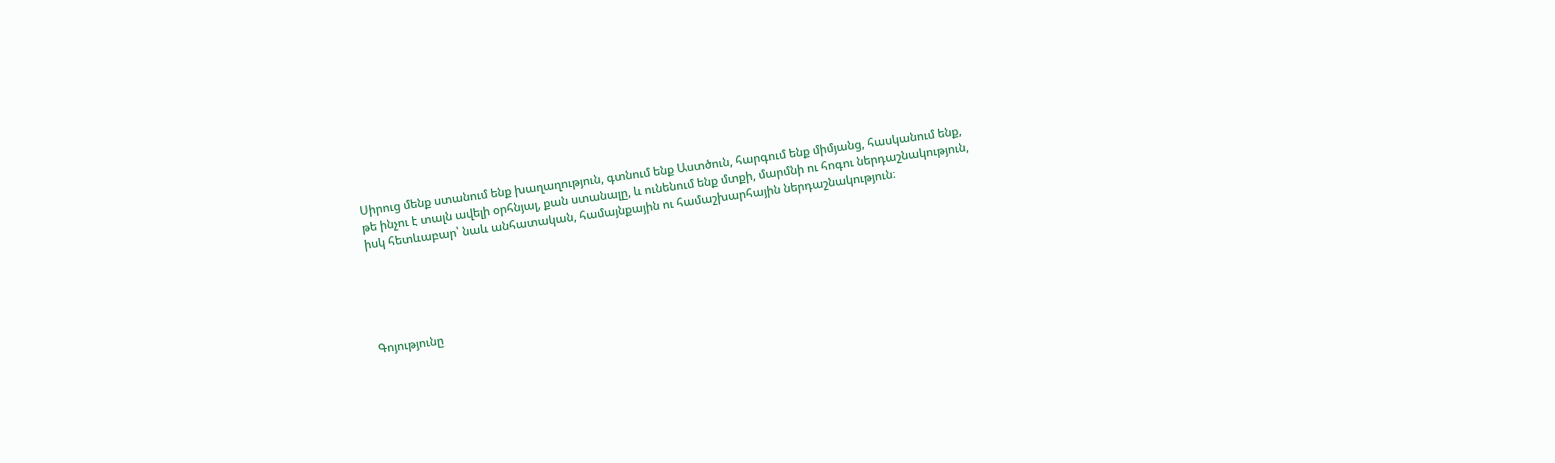Սիրուց մենք ստանում ենք խաղաղություն, գտնում ենք Աստծուն, հարգում ենք միմյանց, հասկանում ենք, թե ինչու է տալն ավելի օրհնյալ, քան ստանալը, և ունենում ենք մտքի, մարմնի ու հոգու ներդաշնակություն, իսկ հետևաբար՝ նաև անհատական, համայնքային ու համաշխարհային ներդաշնակություն։





Գոյությունը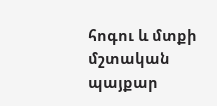հոգու և մտքի մշտական պայքար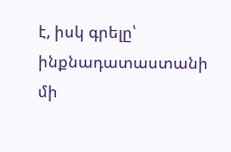է, իսկ գրելը՝ ինքնադատաստանի մի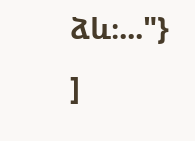ձև։..."} ]